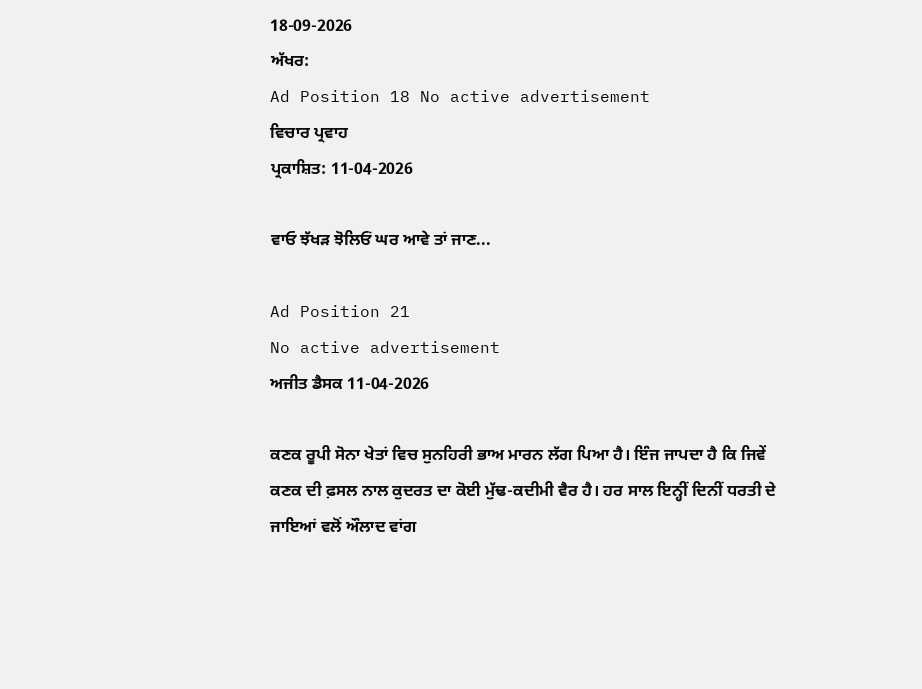18-09-2026
ਅੱਖਰ:
Ad Position 18 No active advertisement
ਵਿਚਾਰ ਪ੍ਰਵਾਹ
ਪ੍ਰਕਾਸ਼ਿਤ: 11-04-2026

ਵਾਓ ਝੱਖੜ ਝੋਲਿਓਂ ਘਰ ਆਵੇ ਤਾਂ ਜਾਣ...

Ad Position 21
No active advertisement
ਅਜੀਤ ਡੈਸਕ 11-04-2026

ਕਣਕ ਰੂਪੀ ਸੋਨਾ ਖੇਤਾਂ ਵਿਚ ਸੁਨਹਿਰੀ ਭਾਅ ਮਾਰਨ ਲੱਗ ਪਿਆ ਹੈ। ਇੰਜ ਜਾਪਦਾ ਹੈ ਕਿ ਜਿਵੇਂ ਕਣਕ ਦੀ ਫ਼ਸਲ ਨਾਲ ਕੁਦਰਤ ਦਾ ਕੋਈ ਮੁੱਢ-ਕਦੀਮੀ ਵੈਰ ਹੈ। ਹਰ ਸਾਲ ਇਨ੍ਹੀਂ ਦਿਨੀਂ ਧਰਤੀ ਦੇ ਜਾਇਆਂ ਵਲੋਂ ਔਲਾਦ ਵਾਂਗ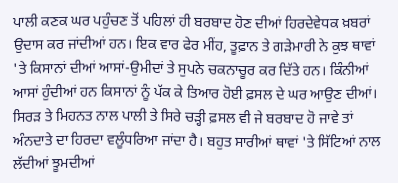ਪਾਲੀ ਕਣਕ ਘਰ ਪਹੁੰਚਣ ਤੋਂ ਪਹਿਲਾਂ ਹੀ ਬਰਬਾਦ ਹੋਣ ਦੀਆਂ ਹਿਰਦੇਵੇਧਕ ਖ਼ਬਰਾਂ ਉਦਾਸ ਕਰ ਜਾਂਦੀਆਂ ਹਨ। ਇਕ ਵਾਰ ਫੇਰ ਮੀਂਹ, ਤੂਫ਼ਾਨ ਤੇ ਗੜੇਮਾਰੀ ਨੇ ਕੁਝ ਥਾਵਾਂ 'ਤੇ ਕਿਸਾਨਾਂ ਦੀਆਂ ਆਸਾਂ-ਉਮੀਦਾਂ ਤੇ ਸੁਪਨੇ ਚਕਨਾਚੂਰ ਕਰ ਦਿੱਤੇ ਹਨ। ਕਿੰਨੀਆਂ ਆਸਾਂ ਹੁੰਦੀਆਂ ਹਨ ਕਿਸਾਨਾਂ ਨੂੰ ਪੱਕ ਕੇ ਤਿਆਰ ਹੋਈ ਫ਼ਸਲ ਦੇ ਘਰ ਆਉਣ ਦੀਆਂ। ਸਿਰੜ ਤੇ ਮਿਹਨਤ ਨਾਲ ਪਾਲੀ ਤੇ ਸਿਰੇ ਚੜ੍ਹੀ ਫ਼ਸਲ ਵੀ ਜੇ ਬਰਬਾਦ ਹੋ ਜਾਵੇ ਤਾਂ ਅੰਨਦਾਤੇ ਦਾ ਹਿਰਦਾ ਵਲੂੰਧਰਿਆ ਜਾਂਦਾ ਹੈ। ਬਹੁਤ ਸਾਰੀਆਂ ਥਾਵਾਂ 'ਤੇ ਸਿੱਟਿਆਂ ਨਾਲ ਲੱਦੀਆਂ ਝੂਮਦੀਆਂ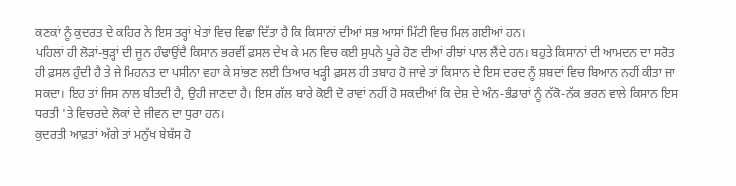ਕਣਕਾਂ ਨੂੰ ਕੁਦਰਤ ਦੇ ਕਹਿਰ ਨੇ ਇਸ ਤਰ੍ਹਾਂ ਖੇਤਾਂ ਵਿਚ ਵਿਛਾ ਦਿੱਤਾ ਹੈ ਕਿ ਕਿਸਾਨਾਂ ਦੀਆਂ ਸਭ ਆਸਾਂ ਮਿੱਟੀ ਵਿਚ ਮਿਲ ਗਈਆਂ ਹਨ।
ਪਹਿਲਾਂ ਹੀ ਲੋੜਾਂ-ਥੁੜ੍ਹਾਂ ਦੀ ਜੂਨ ਹੰਢਾਉਂਦੈ ਕਿਸਾਨ ਭਰਵੀਂ ਫ਼ਸਲ ਦੇਖ ਕੇ ਮਨ ਵਿਚ ਕਈ ਸੁਪਨੇ ਪੂਰੇ ਹੋਣ ਦੀਆਂ ਰੀਝਾਂ ਪਾਲ ਲੈਂਦੇ ਹਨ। ਬਹੁਤੇ ਕਿਸਾਨਾਂ ਦੀ ਆਮਦਨ ਦਾ ਸਰੋਤ ਹੀ ਫ਼ਸਲ ਹੁੰਦੀ ਹੈ ਤੇ ਜੇ ਮਿਹਨਤ ਦਾ ਪਸੀਨਾ ਵਹਾ ਕੇ ਸਾਂਭਣ ਲਈ ਤਿਆਰ ਖੜ੍ਹੀ ਫ਼ਸਲ ਹੀ ਤਬਾਹ ਹੋ ਜਾਵੇ ਤਾਂ ਕਿਸਾਨ ਦੇ ਇਸ ਦਰਦ ਨੂੰ ਸ਼ਬਦਾਂ ਵਿਚ ਬਿਆਨ ਨਹੀਂ ਕੀਤਾ ਜਾ ਸਕਦਾ। ਇਹ ਤਾਂ ਜਿਸ ਨਾਲ ਬੀਤਦੀ ਹੈ, ਉਹੀ ਜਾਣਦਾ ਹੈ। ਇਸ ਗੱਲ ਬਾਰੇ ਕੋਈ ਦੋ ਰਾਵਾਂ ਨਹੀਂ ਹੋ ਸਕਦੀਆਂ ਕਿ ਦੇਸ਼ ਦੇ ਅੰਨ-ਭੰਡਾਰਾਂ ਨੂੰ ਨੱਕੋ-ਨੱਕ ਭਰਨ ਵਾਲੇ ਕਿਸਾਨ ਇਸ ਧਰਤੀ 'ਤੇ ਵਿਚਰਦੇ ਲੋਕਾਂ ਦੇ ਜੀਵਨ ਦਾ ਧੁਰਾ ਹਨ।
ਕੁਦਰਤੀ ਆਫ਼ਤਾਂ ਅੱਗੇ ਤਾਂ ਮਨੁੱਖ ਬੇਬੱਸ ਹੋ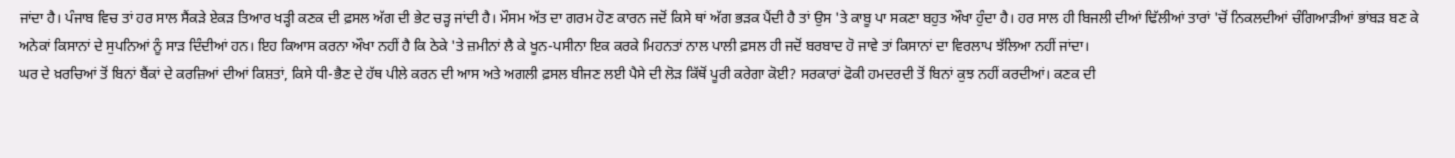ਜਾਂਦਾ ਹੈ। ਪੰਜਾਬ ਵਿਚ ਤਾਂ ਹਰ ਸਾਲ ਸੈਂਕੜੇ ਏਕੜ ਤਿਆਰ ਖੜ੍ਹੀ ਕਣਕ ਦੀ ਫ਼ਸਲ ਅੱਗ ਦੀ ਭੇਟ ਚੜ੍ਹ ਜਾਂਦੀ ਹੈ। ਮੌਸਮ ਅੱਤ ਦਾ ਗਰਮ ਹੋਣ ਕਾਰਨ ਜਦੋਂ ਕਿਸੇ ਥਾਂ ਅੱਗ ਭੜਕ ਪੈਂਦੀ ਹੈ ਤਾਂ ਉਸ 'ਤੇ ਕਾਬੂ ਪਾ ਸਕਣਾ ਬਹੁਤ ਔਖਾ ਹੁੰਦਾ ਹੈ। ਹਰ ਸਾਲ ਹੀ ਬਿਜਲੀ ਦੀਆਂ ਢਿੱਲੀਆਂ ਤਾਰਾਂ 'ਚੋਂ ਨਿਕਲਦੀਆਂ ਚੰਗਿਆੜੀਆਂ ਭਾਂਬੜ ਬਣ ਕੇ ਅਨੇਕਾਂ ਕਿਸਾਨਾਂ ਦੇ ਸੁਪਨਿਆਂ ਨੂੰ ਸਾੜ ਦਿੰਦੀਆਂ ਹਨ। ਇਹ ਕਿਆਸ ਕਰਨਾ ਔਖਾ ਨਹੀਂ ਹੈ ਕਿ ਠੇਕੇ 'ਤੇ ਜ਼ਮੀਨਾਂ ਲੈ ਕੇ ਖੂਨ-ਪਸੀਨਾ ਇਕ ਕਰਕੇ ਮਿਹਨਤਾਂ ਨਾਲ ਪਾਲੀ ਫ਼ਸਲ ਹੀ ਜਦੋਂ ਬਰਬਾਦ ਹੋ ਜਾਵੇ ਤਾਂ ਕਿਸਾਨਾਂ ਦਾ ਵਿਰਲਾਪ ਝੱਲਿਆ ਨਹੀਂ ਜਾਂਦਾ।
ਘਰ ਦੇ ਖ਼ਰਚਿਆਂ ਤੋਂ ਬਿਨਾਂ ਬੈਂਕਾਂ ਦੇ ਕਰਜ਼ਿਆਂ ਦੀਆਂ ਕਿਸ਼ਤਾਂ, ਕਿਸੇ ਧੀ-ਭੈਣ ਦੇ ਹੱਥ ਪੀਲੇ ਕਰਨ ਦੀ ਆਸ ਅਤੇ ਅਗਲੀ ਫ਼ਸਲ ਬੀਜਣ ਲਈ ਪੈਸੇ ਦੀ ਲੋੜ ਕਿੱਥੋਂ ਪੂਰੀ ਕਰੇਗਾ ਕੋਈ? ਸਰਕਾਰਾਂ ਫੋਕੀ ਹਮਦਰਦੀ ਤੋਂ ਬਿਨਾਂ ਕੁਝ ਨਹੀਂ ਕਰਦੀਆਂ। ਕਣਕ ਦੀ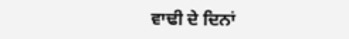ਵਾਢੀ ਦੇ ਦਿਨਾਂ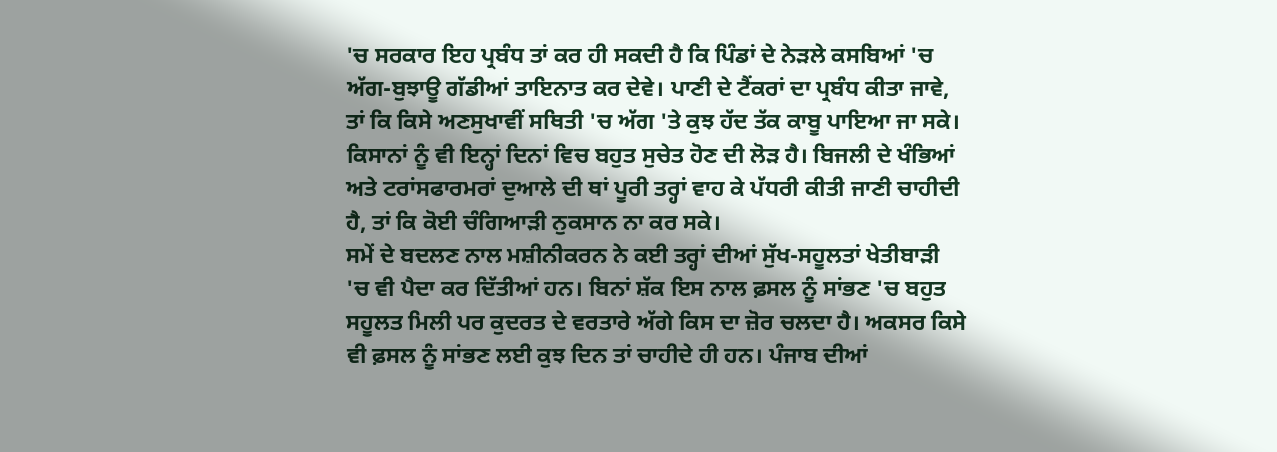'ਚ ਸਰਕਾਰ ਇਹ ਪ੍ਰਬੰਧ ਤਾਂ ਕਰ ਹੀ ਸਕਦੀ ਹੈ ਕਿ ਪਿੰਡਾਂ ਦੇ ਨੇੜਲੇ ਕਸਬਿਆਂ 'ਚ ਅੱਗ-ਬੁਝਾਊ ਗੱਡੀਆਂ ਤਾਇਨਾਤ ਕਰ ਦੇਵੇ। ਪਾਣੀ ਦੇ ਟੈਂਕਰਾਂ ਦਾ ਪ੍ਰਬੰਧ ਕੀਤਾ ਜਾਵੇ, ਤਾਂ ਕਿ ਕਿਸੇ ਅਣਸੁਖਾਵੀਂ ਸਥਿਤੀ 'ਚ ਅੱਗ 'ਤੇ ਕੁਝ ਹੱਦ ਤੱਕ ਕਾਬੂ ਪਾਇਆ ਜਾ ਸਕੇ। ਕਿਸਾਨਾਂ ਨੂੰ ਵੀ ਇਨ੍ਹਾਂ ਦਿਨਾਂ ਵਿਚ ਬਹੁਤ ਸੁਚੇਤ ਹੋਣ ਦੀ ਲੋੜ ਹੈ। ਬਿਜਲੀ ਦੇ ਖੰਭਿਆਂ ਅਤੇ ਟਰਾਂਸਫਾਰਮਰਾਂ ਦੁਆਲੇ ਦੀ ਥਾਂ ਪੂਰੀ ਤਰ੍ਹਾਂ ਵਾਹ ਕੇ ਪੱਧਰੀ ਕੀਤੀ ਜਾਣੀ ਚਾਹੀਦੀ ਹੈ, ਤਾਂ ਕਿ ਕੋਈ ਚੰਗਿਆੜੀ ਨੁਕਸਾਨ ਨਾ ਕਰ ਸਕੇ।
ਸਮੇਂ ਦੇ ਬਦਲਣ ਨਾਲ ਮਸ਼ੀਨੀਕਰਨ ਨੇ ਕਈ ਤਰ੍ਹਾਂ ਦੀਆਂ ਸੁੱਖ-ਸਹੂਲਤਾਂ ਖੇਤੀਬਾੜੀ 'ਚ ਵੀ ਪੈਦਾ ਕਰ ਦਿੱਤੀਆਂ ਹਨ। ਬਿਨਾਂ ਸ਼ੱਕ ਇਸ ਨਾਲ ਫ਼ਸਲ ਨੂੰ ਸਾਂਭਣ 'ਚ ਬਹੁਤ ਸਹੂਲਤ ਮਿਲੀ ਪਰ ਕੁਦਰਤ ਦੇ ਵਰਤਾਰੇ ਅੱਗੇ ਕਿਸ ਦਾ ਜ਼ੋਰ ਚਲਦਾ ਹੈ। ਅਕਸਰ ਕਿਸੇ ਵੀ ਫ਼ਸਲ ਨੂੰ ਸਾਂਭਣ ਲਈ ਕੁਝ ਦਿਨ ਤਾਂ ਚਾਹੀਦੇ ਹੀ ਹਨ। ਪੰਜਾਬ ਦੀਆਂ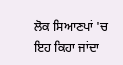ਲੋਕ ਸਿਆਣਪਾਂ 'ਚ ਇਹ ਕਿਹਾ ਜਾਂਦਾ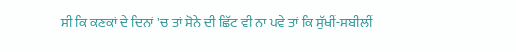ਸੀ ਕਿ ਕਣਕਾਂ ਦੇ ਦਿਨਾਂ 'ਚ ਤਾਂ ਸੋਨੇ ਦੀ ਛਿੱਟ ਵੀ ਨਾ ਪਵੇ ਤਾਂ ਕਿ ਸੁੱਖੀਂ-ਸਬੀਲੀਂ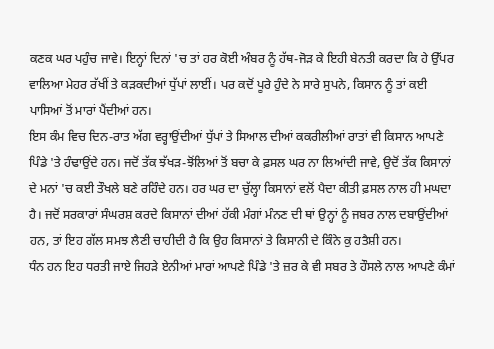ਕਣਕ ਘਰ ਪਹੁੰਚ ਜਾਵੇ। ਇਨ੍ਹਾਂ ਦਿਨਾਂ 'ਚ ਤਾਂ ਹਰ ਕੋਈ ਅੰਬਰ ਨੂੰ ਹੱਥ-ਜੋੜ ਕੇ ਇਹੀ ਬੇਨਤੀ ਕਰਦਾ ਕਿ ਹੇ ਉੱਪਰ ਵਾਲਿਆ ਮੇਹਰ ਰੱਖੀਂ ਤੇ ਕੜਕਦੀਆਂ ਧੁੱਪਾਂ ਲਾਈਂ। ਪਰ ਕਦੋਂ ਪੂਰੇ ਹੁੰਦੇ ਨੇ ਸਾਰੇ ਸੁਪਨੇ, ਕਿਸਾਨ ਨੂੰ ਤਾਂ ਕਈ ਪਾਸਿਆਂ ਤੋਂ ਮਾਰਾਂ ਪੈਂਦੀਆਂ ਹਨ।
ਇਸ ਕੰਮ ਵਿਚ ਦਿਨ-ਰਾਤ ਅੱਗ ਵਰ੍ਹਾਉਂਦੀਆਂ ਧੁੱਪਾਂ ਤੇ ਸਿਆਲ ਦੀਆਂ ਕਕਰੀਲੀਆਂ ਰਾਤਾਂ ਵੀ ਕਿਸਾਨ ਆਪਣੇ ਪਿੰਡੇ 'ਤੇ ਹੰਢਾਉਂਦੇ ਹਨ। ਜਦੋਂ ਤੱਕ ਝੱਖੜ-ਝੋਂਲਿਆਂ ਤੋਂ ਬਚਾ ਕੇ ਫ਼ਸਲ ਘਰ ਨਾ ਲਿਆਂਦੀ ਜਾਵੇ, ਉਦੋਂ ਤੱਕ ਕਿਸਾਨਾਂ ਦੇ ਮਨਾਂ 'ਚ ਕਈ ਤੌਖਲੇ ਬਣੇ ਰਹਿੰਦੇ ਹਨ। ਹਰ ਘਰ ਦਾ ਚੁੱਲ੍ਹਾ ਕਿਸਾਨਾਂ ਵਲੋਂ ਪੈਦਾ ਕੀਤੀ ਫ਼ਸਲ ਨਾਲ ਹੀ ਮਘਦਾ ਹੈ। ਜਦੋਂ ਸਰਕਾਰਾਂ ਸੰਘਰਸ਼ ਕਰਦੇ ਕਿਸਾਨਾਂ ਦੀਆਂ ਹੱਕੀ ਮੰਗਾਂ ਮੰਨਣ ਦੀ ਥਾਂ ਉਨ੍ਹਾਂ ਨੂੰ ਜਬਰ ਨਾਲ ਦਬਾਉਂਦੀਆਂ ਹਨ, ਤਾਂ ਇਹ ਗੱਲ ਸਮਝ ਲੈਣੀ ਚਾਹੀਦੀ ਹੈ ਕਿ ਉਹ ਕਿਸਾਨਾਂ ਤੇ ਕਿਸਾਨੀ ਦੇ ਕਿੰਨੇ ਕੁ ਹਤੈਸ਼ੀ ਹਨ।
ਧੰਨ ਹਨ ਇਹ ਧਰਤੀ ਜਾਏ ਜਿਹੜੇ ਏਨੀਆਂ ਮਾਰਾਂ ਆਪਣੇ ਪਿੰਡੇ 'ਤੇ ਜ਼ਰ ਕੇ ਵੀ ਸਬਰ ਤੇ ਹੌਸਲੇ ਨਾਲ ਆਪਣੇ ਕੰਮਾਂ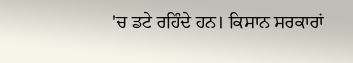'ਚ ਡਟੇ ਰਹਿੰਦੇ ਹਨ। ਕਿਸਾਨ ਸਰਕਾਰਾਂ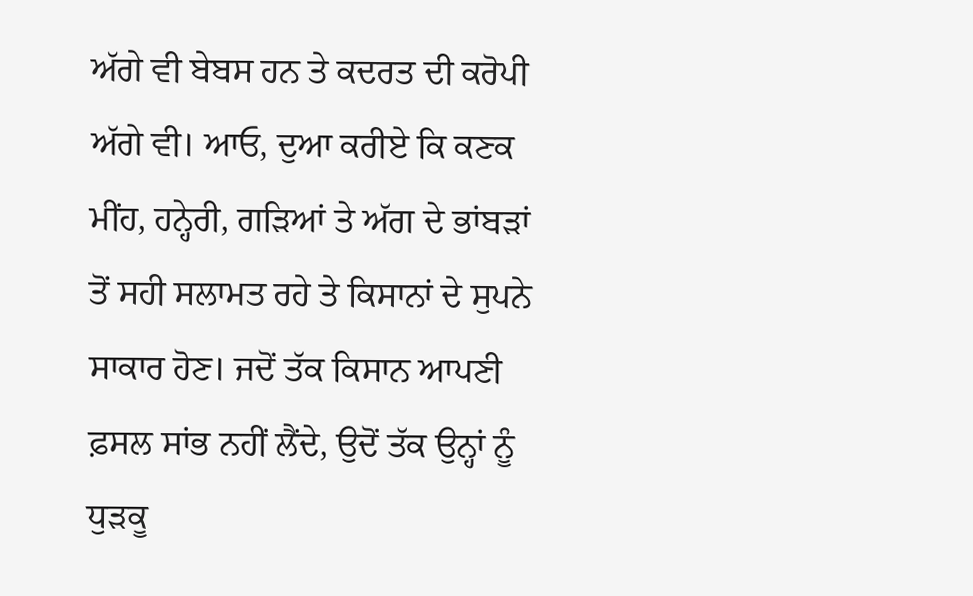ਅੱਗੇ ਵੀ ਬੇਬਸ ਹਨ ਤੇ ਕਦਰਤ ਦੀ ਕਰੋਪੀ ਅੱਗੇ ਵੀ। ਆਓ, ਦੁਆ ਕਰੀਏ ਕਿ ਕਣਕ ਮੀਂਹ, ਹਨ੍ਹੇਰੀ, ਗੜਿਆਂ ਤੇ ਅੱਗ ਦੇ ਭਾਂਬੜਾਂ ਤੋਂ ਸਹੀ ਸਲਾਮਤ ਰਹੇ ਤੇ ਕਿਸਾਨਾਂ ਦੇ ਸੁਪਨੇ ਸਾਕਾਰ ਹੋਣ। ਜਦੋਂ ਤੱਕ ਕਿਸਾਨ ਆਪਣੀ ਫ਼ਸਲ ਸਾਂਭ ਨਹੀਂ ਲੈਂਦੇ, ਉਦੋਂ ਤੱਕ ਉਨ੍ਹਾਂ ਨੂੰ ਧੁੜਕੂ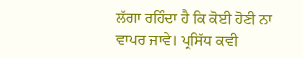ਲੱਗਾ ਰਹਿੰਦਾ ਹੈ ਕਿ ਕੋਈ ਹੋਣੀ ਨਾ ਵਾਪਰ ਜਾਵੇ। ਪ੍ਰਸਿੱਧ ਕਵੀ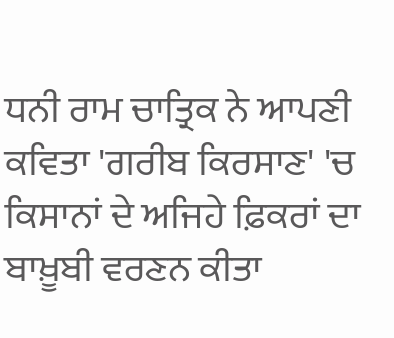ਧਨੀ ਰਾਮ ਚਾਤ੍ਰਿਕ ਨੇ ਆਪਣੀ ਕਵਿਤਾ 'ਗਰੀਬ ਕਿਰਸਾਣ' 'ਚ ਕਿਸਾਨਾਂ ਦੇ ਅਜਿਹੇ ਫ਼ਿਕਰਾਂ ਦਾ ਬਾਖ਼ੂਬੀ ਵਰਣਨ ਕੀਤਾ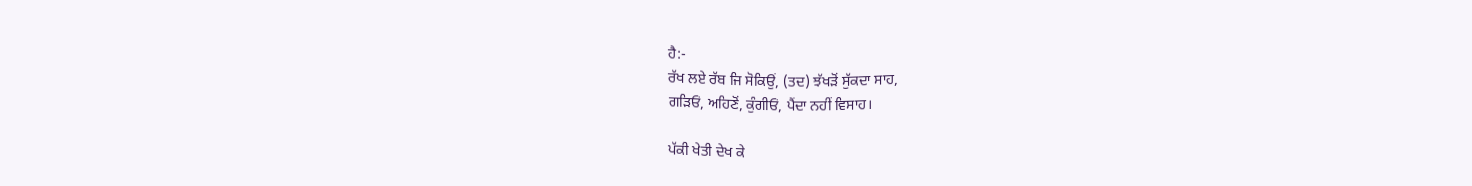ਹੈ:-
ਰੱਖ ਲਏ ਰੱਬ ਜਿ ਸੋਕਿਉਂ, (ਤਦ) ਝੱਖੜੋਂ ਸੁੱਕਦਾ ਸਾਹ,
ਗੜਿਓਂ, ਅਹਿਣੋਂ, ਕੁੰਗੀਓਂ, ਪੈਂਦਾ ਨਹੀਂ ਵਿਸਾਹ।

ਪੱਕੀ ਖੇਤੀ ਦੇਖ ਕੇ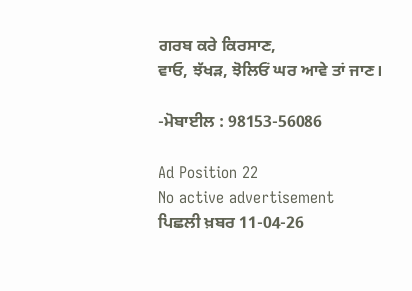ਗਰਬ ਕਰੇ ਕਿਰਸਾਣ,
ਵਾਓ, ਝੱਖੜ, ਝੋਲਿਓਂ ਘਰ ਆਵੇ ਤਾਂ ਜਾਣ।

-ਮੋਬਾਈਲ : 98153-56086

Ad Position 22
No active advertisement
ਪਿਛਲੀ ਖ਼ਬਰ 11-04-26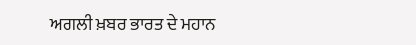ਅਗਲੀ ਖ਼ਬਰ ਭਾਰਤ ਦੇ ਮਹਾਨ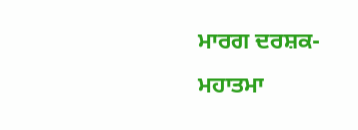ਮਾਰਗ ਦਰਸ਼ਕ-ਮਹਾਤਮਾ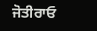ਜੋਤੀਰਾਓ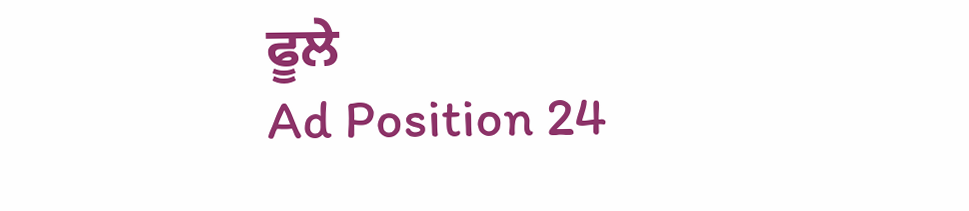ਫੂਲੇ
Ad Position 24